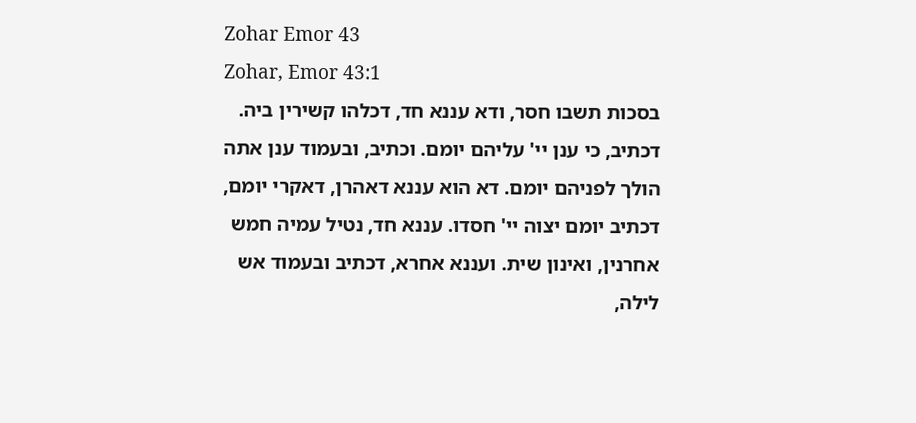Zohar Emor 43
Zohar, Emor 43:1
בסכות תשבו חסר, ודא עננא חד, דכלהו קשירין ביה. דכתיב, כי ענן יי' עליהם יומם. וכתיב, ובעמוד ענן אתה הולך לפניהם יומם. דא הוא עננא דאהרן, דאקרי יומם, דכתיב יומם יצוה יי' חסדו. עננא חד, נטיל עמיה חמש אחרנין, ואינון שית. ועננא אחרא, דכתיב ובעמוד אש לילה,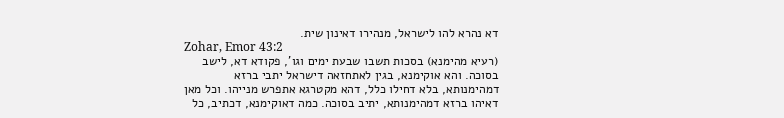דא נהרא להו לישראל, מנהירו דאינון שית.
Zohar, Emor 43:2
(רעיא מהימנא) בסכות תשבו שבעת ימים וגו', פקודא דא, לישב בסוכה. והא אוקימנא, בגין לאתחזאה דישראל יתבי ברזא דמהימנותא, בלא דחילו כלל, דהא מקטרגא אתפרש מנייהו. וכל מאן דאיהו ברזא דמהימנותא, יתיב בסוכה. כמה דאוקימנא, דכתיב, כל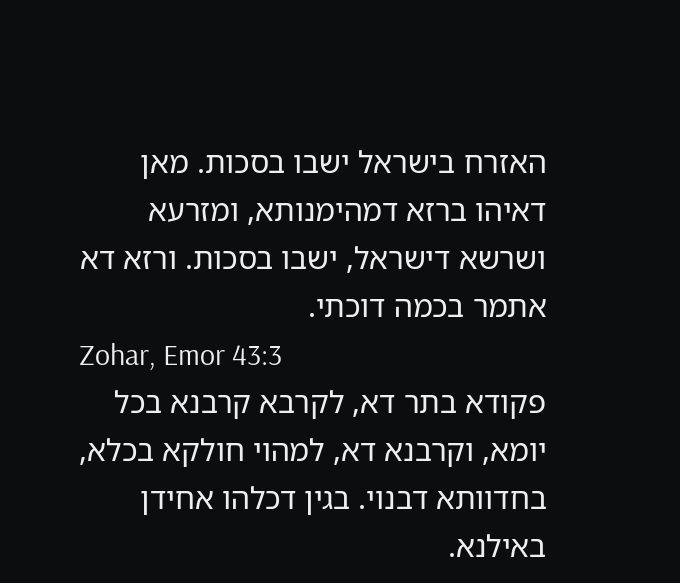האזרח בישראל ישבו בסכות. מאן דאיהו ברזא דמהימנותא, ומזרעא ושרשא דישראל, ישבו בסכות. ורזא דא אתמר בכמה דוכתי.
Zohar, Emor 43:3
פקודא בתר דא, לקרבא קרבנא בכל יומא, וקרבנא דא, למהוי חולקא בכלא, בחדוותא דבנוי. בגין דכלהו אחידן באילנא.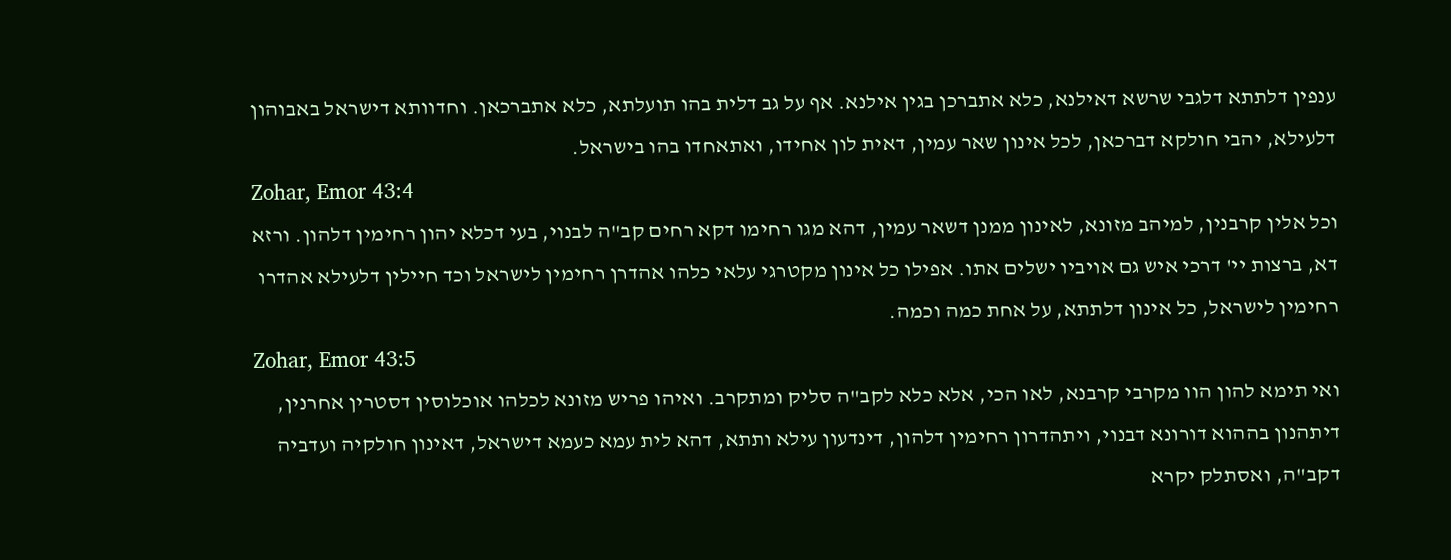ענפין דלתתא דלגבי שרשא דאילנא, כלא אתברכן בגין אילנא. אף על גב דלית בהו תועלתא, כלא אתברכאן. וחדוותא דישראל באבוהון דלעילא, יהבי חולקא דברכאן, לכל אינון שאר עמין, דאית לון אחידו, ואתאחדו בהו בישראל.
Zohar, Emor 43:4
וכל אלין קרבנין, למיהב מזונא, לאינון ממנן דשאר עמין, דהא מגו רחימו דקא רחים קב"ה לבנוי, בעי דכלא יהון רחימין דלהון. ורזא דא, ברצות יי' דרכי איש גם אויביו ישלים אתו. אפילו כל אינון מקטרגי עלאי כלהו אהדרן רחימין לישראל וכד חיילין דלעילא אהדרו רחימין לישראל, כל אינון דלתתא, על אחת כמה וכמה.
Zohar, Emor 43:5
ואי תימא להון הוו מקרבי קרבנא, לאו הכי, אלא כלא לקב"ה סליק ומתקרב. ואיהו פריש מזונא לכלהו אוכלוסין דסטרין אחרנין, דיתהנון בההוא דורונא דבנוי, ויתהדרון רחימין דלהון, דינדעון עילא ותתא, דהא לית עמא כעמא דישראל, דאינון חולקיה ועדביה דקב"ה, ואסתלק יקרא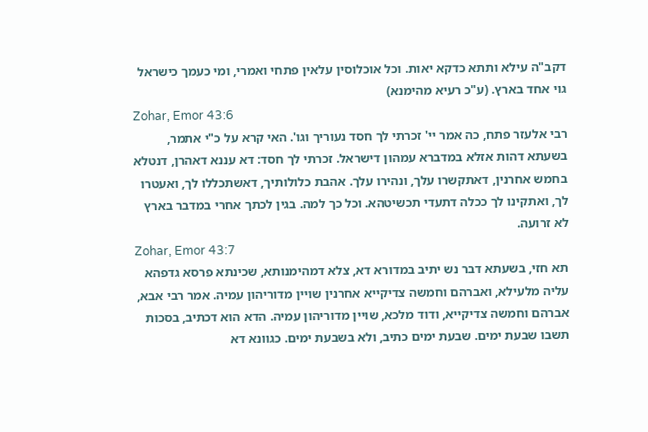דקב"ה עילא ותתא כדקא יאות. וכל אוכלוסין עלאין פתחי ואמרי, ומי כעמך כישראל גוי אחד בארץ. (ע"כ רעיא מהימנא)
Zohar, Emor 43:6
רבי אלעזר פתח, כה אמר יי' זכרתי לך חסד נעוריך וגו'. האי קרא על כ"י אתמר, בשעתא דהות אזלא במדברא עמהון דישראל. זכרתי לך חסד: דא עננא דאהרן, דנטלא בחמש אחרנין, דאתקשרו עלך, ונהירו עלך. אהבת כלולותיך, דאשתכללו לך, ואעטרו לך, ואתקינו לך ככלה דתעדי תכשיטהא. וכל כך למה. בגין לכתך אחרי במדבר בארץ לא זרועה.
Zohar, Emor 43:7
תא חזי, בשעתא דבר נש יתיב במדורא דא, צלא דמהימנותא, שכינתא פרסא גדפהא עליה מלעילא, ואברהם וחמשה צדיקייא אחרנין שויין מדוריהון עמיה. אמר רבי אבא, אברהם וחמשה צדיקייא, ודוד מלכא, שויין מדוריהון עמיה. הדא הוא דכתיב, בסכות תשבו שבעת ימים. שבעת ימים כתיב, ולא בשבעת ימים. כגוונא דא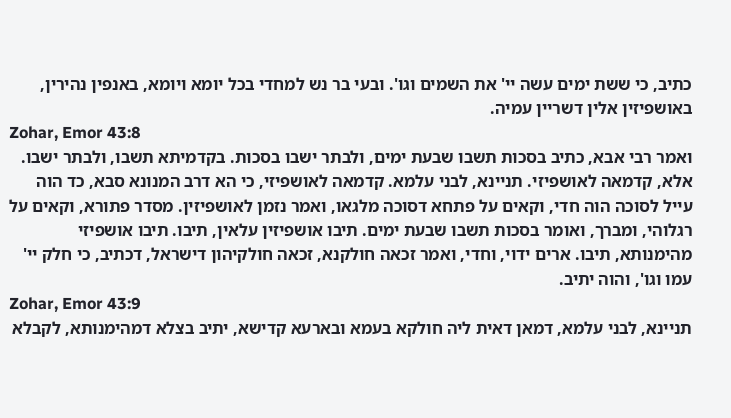כתיב, כי ששת ימים עשה יי' את השמים וגו'. ובעי בר נש למחדי בכל יומא ויומא, באנפין נהירין, באושפיזין אלין דשריין עמיה.
Zohar, Emor 43:8
ואמר רבי אבא, כתיב בסכות תשבו שבעת ימים, ולבתר ישבו בסכות. בקדמיתא תשבו, ולבתר ישבו. אלא, קדמאה לאושפיזי. תניינא, לבני עלמא. קדמאה לאושפיזי, כי הא דרב המנונא סבא, כד הוה עייל לסוכה הוה חדי, וקאים על פתחא דסוכה מלגאו, ואמר נזמן לאושפיזין. מסדר פתורא, וקאים על רגלוהי, ומברך, ואומר בסכות תשבו שבעת ימים. תיבו אושפיזין עלאין, תיבו. תיבו אושפיזי מהימנותא, תיבו. ארים ידוי, וחדי, ואמר זכאה חולקנא, זכאה חולקיהון דישראל, דכתיב, כי חלק יי' עמו וגו', והוה יתיב.
Zohar, Emor 43:9
תניינא, לבני עלמא, דמאן דאית ליה חולקא בעמא ובארעא קדישא, יתיב בצלא דמהימנותא, לקבלא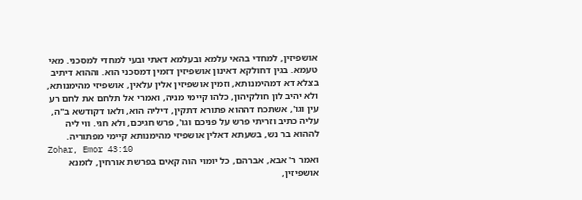אושפיזין, למחדי בהאי עלמא ובעלמא דאתי ובעי למחדי למסכני. מאי טעמא. בגין דחולקא דאינון אושפיזין דזמין דמסכני הוא. וההוא דיתיב בצלא דא דמהימנותא, וזמין אושפיזין אלין עלאין, אושפיזי מהימנותא, ולא יהיב לון חולקיהון, כלהו קיימי מניה, ואמרי אל תלחם את לחם רע עין וגו', אשתכח דההוא פתורא דתקין, דיליה הוא, ולאו דקודשא ב"ה, עליה כתיב וזריתי פרש על פניכם וגו', פרש חגיכם, ולא חגי. ווי ליה לההוא בר נש, בשעתא דאלין אושפיזי מהימנותא קיימי מפתוריה.
Zohar, Emor 43:10
ואמר ר' אבא, אברהם, כל יומוי הוה קאים בפרשת אורחין, לזמנא אושפיזין,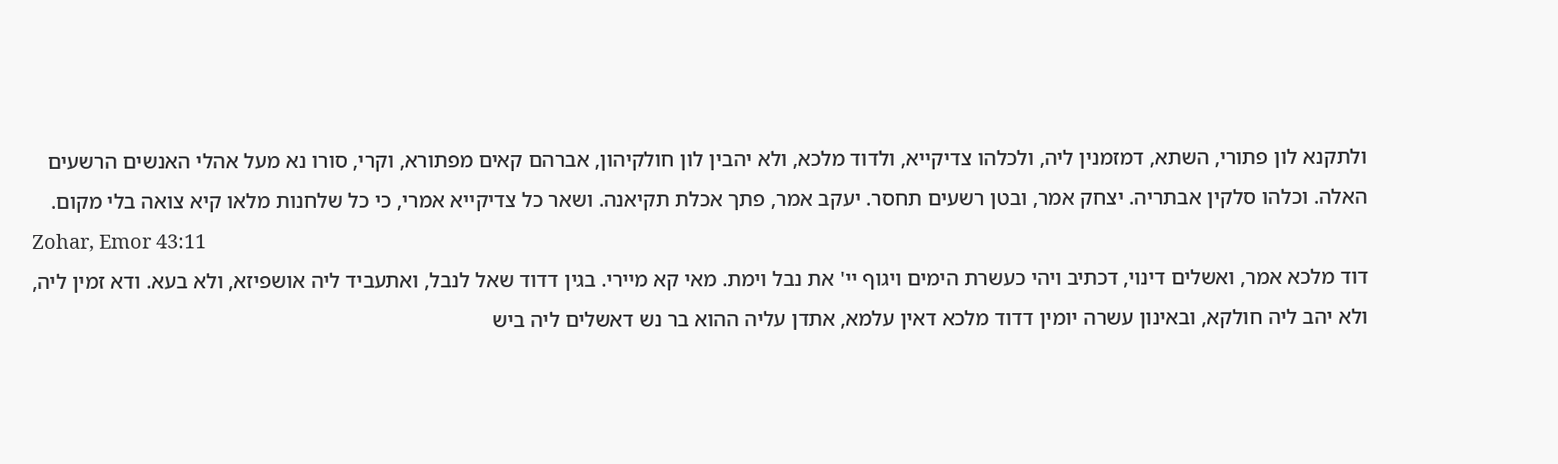ולתקנא לון פתורי, השתא, דמזמנין ליה, ולכלהו צדיקייא, ולדוד מלכא, ולא יהבין לון חולקיהון, אברהם קאים מפתורא, וקרי, סורו נא מעל אהלי האנשים הרשעים האלה. וכלהו סלקין אבתריה. יצחק אמר, ובטן רשעים תחסר. יעקב אמר, פתך אכלת תקיאנה. ושאר כל צדיקייא אמרי, כי כל שלחנות מלאו קיא צואה בלי מקום.
Zohar, Emor 43:11
דוד מלכא אמר, ואשלים דינוי, דכתיב ויהי כעשרת הימים ויגוף יי' את נבל וימת. מאי קא מיירי. בגין דדוד שאל לנבל, ואתעביד ליה אושפיזא, ולא בעא. ודא זמין ליה, ולא יהב ליה חולקא, ובאינון עשרה יומין דדוד מלכא דאין עלמא, אתדן עליה ההוא בר נש דאשלים ליה ביש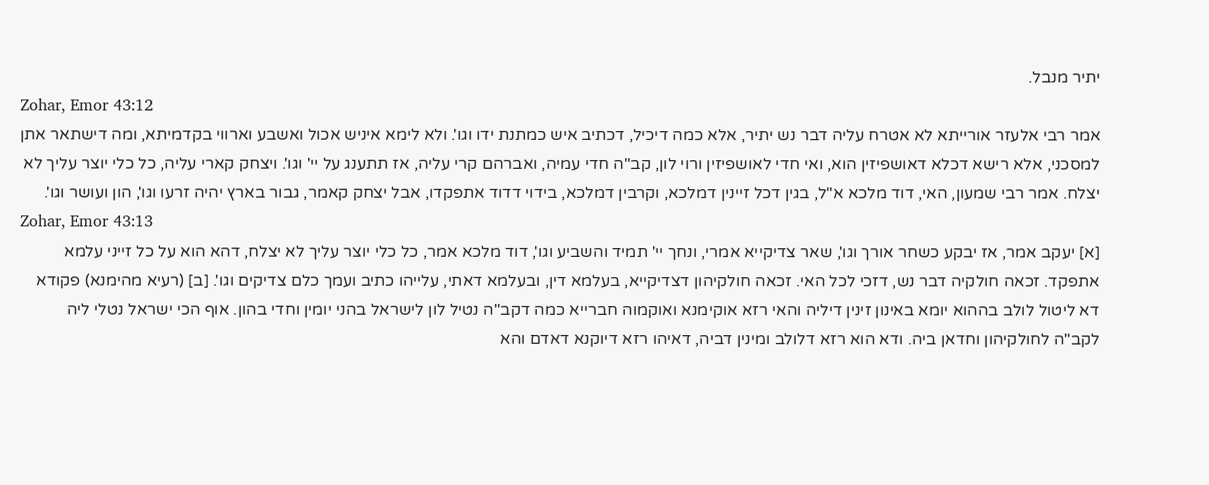יתיר מנבל.
Zohar, Emor 43:12
אמר רבי אלעזר אורייתא לא אטרח עליה דבר נש יתיר, אלא כמה דיכיל, דכתיב איש כמתנת ידו וגו'. ולא לימא איניש אכול ואשבע וארווי בקדמיתא, ומה דישתאר אתן למסכני, אלא רישא דכלא דאושפיזין הוא, ואי חדי לאושפיזין ורוי לון, קב"ה חדי עמיה, ואברהם קרי עליה, אז תתענג על יי' וגו'. ויצחק קארי עליה, כל כלי יוצר עליך לא יצלח. אמר רבי שמעון, האי, דוד מלכא א"ל, בגין דכל זיינין דמלכא, וקרבין דמלכא, בידוי דדוד אתפקדו, אבל יצחק קאמר, גבור בארץ יהיה זרעו וגו', הון ועושר וגו'.
Zohar, Emor 43:13
[א] יעקב אמר, אז יבקע כשחר אורך וגו', שאר צדיקייא אמרי, ונחך יי' תמיד והשביע וגו', דוד מלכא אמר, כל כלי יוצר עליך לא יצלח, דהא הוא על כל זייני עלמא אתפקד. זכאה חולקיה דבר נש, דזכי לכל האי. זכאה חולקיהון דצדיקייא, בעלמא דין, ובעלמא דאתי, עלייהו כתיב ועמך כלם צדיקים וגו'. [ב] (רעיא מהימנא) פקודא דא ליטול לולב בההוא יומא באינון זינין דיליה והאי רזא אוקימנא ואוקמוה חברייא כמה דקב"ה נטיל לון לישראל בהני יומין וחדי בהון. אוף הכי ישראל נטלי ליה לקב"ה לחולקיהון וחדאן ביה. ודא הוא רזא דלולב ומינין דביה, דאיהו רזא דיוקנא דאדם והא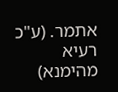אתמר. (ע"כ רעיא מהימנא)